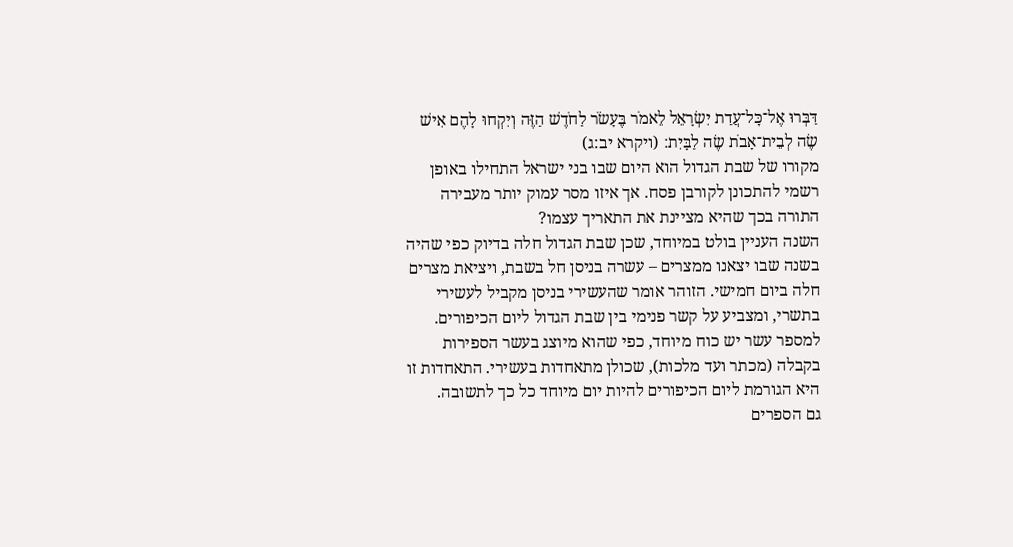דַּבְּרוּ אֶל־כׇּל־עֲדַת יִשְׂרָאֵל לֵאמֹר בֶּעָשֹׂר לַחֹדֶשׁ הַזֶּה וְיִקְחוּ לָהֶם אִישׁ שֶׂה לְבֵית־אָבֹת שֶׂה לַבָּיִת׃ (ויקרא יב:ג)
מקורו של שבת הגדול הוא היום שבו בני ישראל התחילו באופן רשמי להתכונן לקורבן פסח. אך איזו מסר עמוק יותר מעבירה התורה בכך שהיא מציינת את התאריך עצמו?
השנה העניין בולט במיוחד, שכן שבת הגדול חלה בדיוק כפי שהיה בשנה שבו יצאנו ממצרים – עשרה בניסן חל בשבת, ויציאת מצרים חלה ביום חמישי. הזוהר אומר שהעשירי בניסן מקביל לעשירי בתשרי, ומצביע על קשר פנימי בין שבת הגדול ליום הכיפורים. למספר עשר יש כוח מיוחד, כפי שהוא מיוצג בעשר הספירות בקבלה (מכתר ועד מלכות), שכולן מתאחדות בעשירי. התאחדות זו היא הגורמת ליום הכיפורים להיות יום מיוחד כל כך לתשובה.
גם הספרים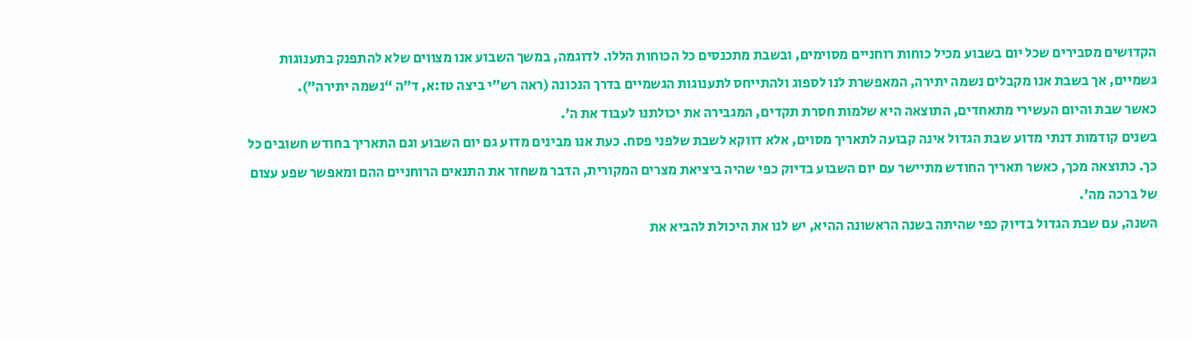הקדושים מסבירים שכל יום בשבוע מכיל כוחות רוחניים מסוימים, ובשבת מתכנסים כל הכוחות הללו. לדוגמה, במשך השבוע אנו מצווים שלא להתפנק בתענוגות גשמיים, אך בשבת אנו מקבלים נשמה יתירה, המאפשרת לנו לספוג ולהתייחס לתענוגות הגשמיים בדרך הנכונה (ראה רש”י ביצה טז:א, ד”ה “נשמה יתירה”).
כאשר שבת והיום העשירי מתאחדים, התוצאה היא שלמות חסרת תקדים, המגבירה את יכולתנו לעבוד את ה’.
בשנים קודמות דנתי מדוע שבת הגדול אינה קבועה לתאריך מסוים, אלא דווקא לשבת שלפני פסח. כעת אנו מבינים מדוע גם יום השבוע וגם התאריך בחודש חשובים כל כך. כתוצאה מכך, כאשר תאריך החודש מתיישר עם יום השבוע בדיוק כפי שהיה ביציאת מצרים המקורית, הדבר משחזר את התנאים הרוחניים ההם ומאפשר שפע עצום של ברכה מה’.
השנה, עם שבת הגדול בדיוק כפי שהיתה בשנה הראשונה ההיא, יש לנו את היכולת להביא את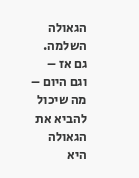הגאולה השלמה. גם אז – וגם היום – מה שיכול להביא את הגאולה היא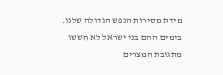מידת מסירות הנפש הגדולה שלנו. בימים ההם בני ישראל לא חששו מתגובת המצרים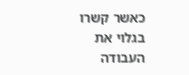כאשר קשרו בגלוי את העבודה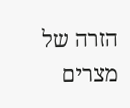הזרה של מצרים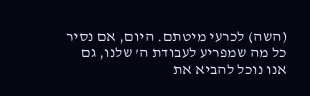(השה) לכרעי מיטתם. היום, אם נסיר כל מה שמפריע לעבודת ה’ שלנו, גם אנו נוכל להביא את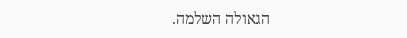הגאולה השלמה.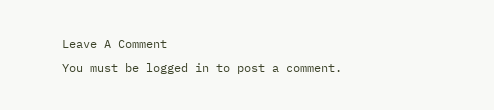Leave A Comment
You must be logged in to post a comment.